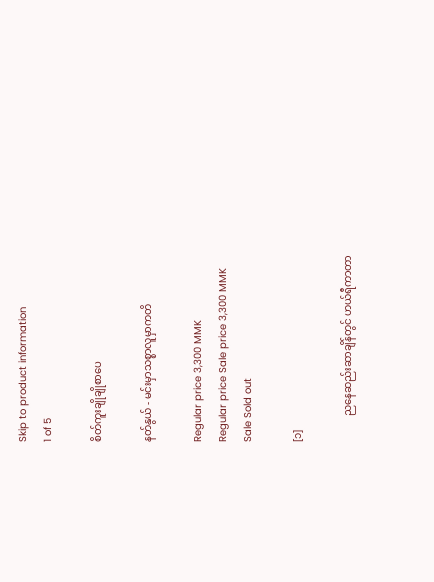Skip to product information
1 of 5

စိတ်ကူးချိုချိုစာပေ

နတ်နွယ် - မင်းမှာသစ္စာလူမှာကတိ

Regular price 3,300 MMK
Regular price Sale price 3,300 MMK
Sale Sold out

[၁]

          ညနေဆည်းဆာချိန်တွင် ဟယ်ရီကာတာ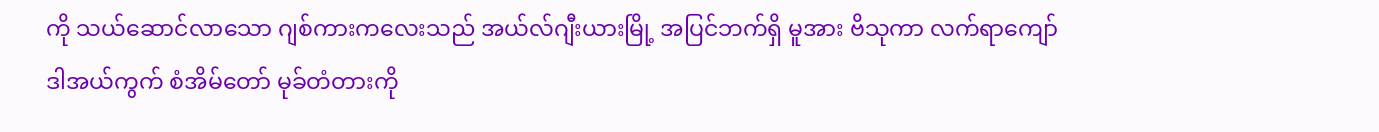ကို သယ်ဆောင်လာသော ဂျစ်ကားကလေးသည် အယ်လ်ဂျီးယားမြို့ အပြင်ဘက်ရှိ မူအား ဗိသုကာ လက်ရာကျော် ဒါအယ်ကွက် စံအိမ်တော် မုခ်တံတားကို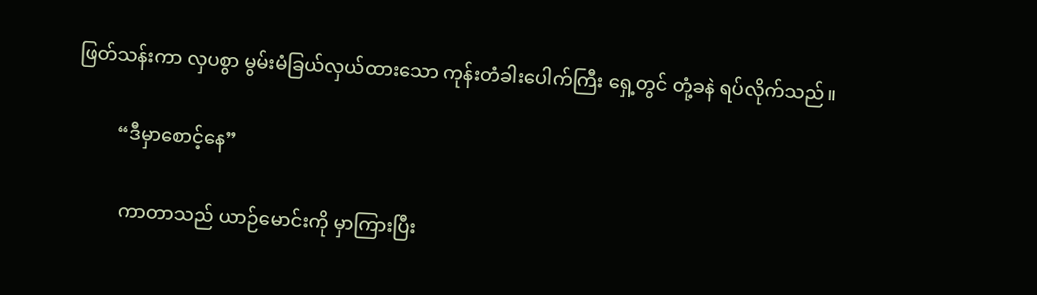ဖြတ်သန်းကာ လှပစွာ မွမ်းမံခြယ်လှယ်ထားသော ကုန်းတံခါးပေါက်ကြီး ရှေ့တွင် တုံ့ခနဲ ရပ်လိုက်သည်။

         “ဒီမှာစောင့်နေ”

          ကာတာသည် ယာဉ်မောင်းကို မှာကြားပြီး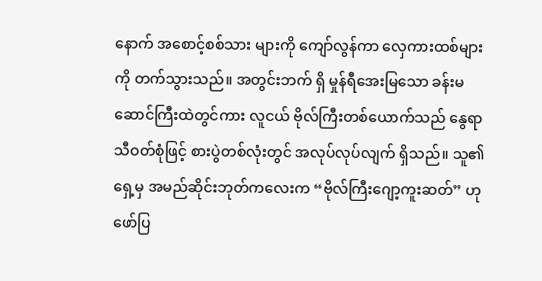နောက် အစောင့်စစ်သား များကို ကျော်လွန်ကာ လှေကားထစ်များကို တက်သွားသည်။ အတွင်းဘက် ရှိ မှုန်ရီအေးမြသော ခန်းမဆောင်ကြီးထဲတွင်ကား လူငယ် ဗိုလ်ကြီးတစ်ယောက်သည် နွေရာသီဝတ်စုံဖြင့် စားပွဲတစ်လုံးတွင် အလုပ်လုပ်လျက် ရှိသည်။ သူ၏ရှေ့မှ အမည်ဆိုင်းဘုတ်ကလေးက “ဗိုလ်ကြီးဂျော့ကူးဆတ်” ဟု ဖော်ပြ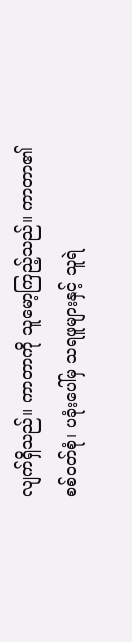လျက်ရှိသည်။ ကာတာကို သူမော့ကြည့်သည်။ ကာတာ၏ စစ်ဝတ်စုံ၊ ပခုံးပေါ်မှ သရဖူများနှင့် သူရဲ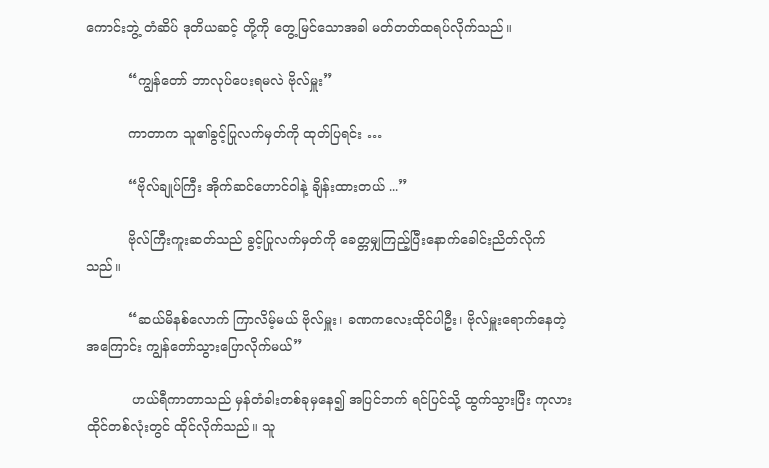ကောင်းဘွဲ့ တံဆိပ် ဒုတိယဆင့် တို့ကို တွေ့မြင်သောအခါ မတ်တတ်ထရပ်လိုက်သည်။

          “ကျွန်တော် ဘာလုပ်ပေးရမလဲ ဗိုလ်မှူး”

          ကာတာက သူ၏ခွင့်ပြုလက်မှတ်ကို ထုတ်ပြရင်း …

          “ဗိုလ်ချုပ်ကြီး အိုက်ဆင်ဟောင်ဝါနဲ့ ချိန်းထားတယ် ...”

          ဗိုလ်ကြီးကူးဆတ်သည် ခွင့်ပြုလက်မှတ်ကို ခေတ္တမျှကြည့်ပြီးနောက်ခေါင်းညိတ်လိုက်သည်။

          “ဆယ်မိနစ်လောက် ကြာလိမ့်မယ် ဗိုလ်မှူး၊ ခဏကလေးထိုင်ပါဦး၊ ဗိုလ်မှူးရောက်နေတဲ့အကြောင်း ကျွန်တော်သွားပြောလိုက်မယ်”

           ဟယ်ရီကာတာသည် မှန်တံခါးတစ်ခုမှနေ၍ အပြင်ဘက် ရင်ပြင်သို့ ထွက်သွားပြီး ကုလားထိုင်တစ်လုံးတွင် ထိုင်လိုက်သည်။ သူ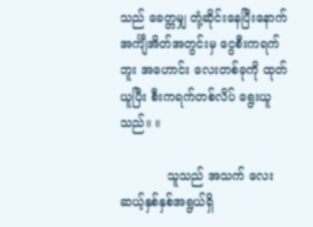သည် ခေတ္တမျှ တုံ့ဆိုင်းနေပြီးနောက် အင်္ကျီအိတ်အတွင်းမှ ငွေစီးကရက်ဘူး အဟောင်း လေးတစ်ခုကို ထုတ်ယူပြီး စီးကရက်တစ်လိပ် ရွေးယူသည်။ ။

            သူသည် အသက် လေးဆယ့်နှစ်နှစ်အရွယ်ရှိ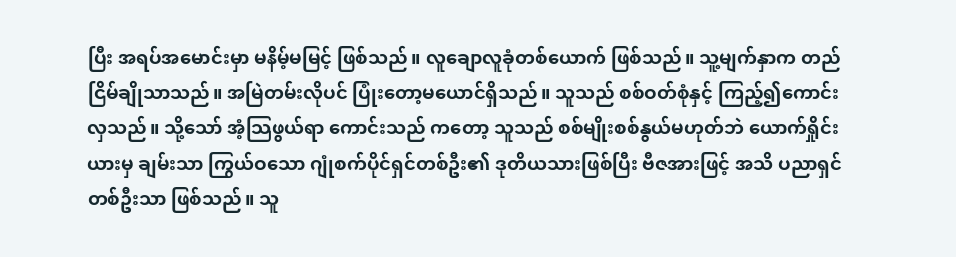ပြီး အရပ်အမောင်းမှာ မနိမ့်မမြင့် ဖြစ်သည်။ လူချောလူခုံတစ်ယောက် ဖြစ်သည်။ သူ့မျက်နှာက တည်ငြိမ်ချိုသာသည်။ အမြဲတမ်းလိုပင် ပြုံးတော့မယောင်ရှိသည်။ သူသည် စစ်ဝတ်စုံနှင့် ကြည့်၍ကောင်းလှသည်။ သို့သော် အံ့သြဖွယ်ရာ ကောင်းသည် ကတော့ သူသည် စစ်မျိုးစစ်နွယ်မဟုတ်ဘဲ ယောက်ရှိုင်းယားမှ ချမ်းသာ ကြွယ်ဝသော ဂျုံစက်ပိုင်ရှင်တစ်ဦး၏ ဒုတိယသားဖြစ်ပြီး ဗီဇအားဖြင့် အသိ ပညာရှင်တစ်ဦးသာ ဖြစ်သည်။ သူ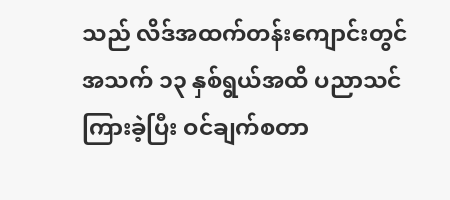သည် လိဒ်အထက်တန်းကျောင်းတွင် အသက် ၁၃ နှစ်ရွယ်အထိ ပညာသင်ကြားခဲ့ပြီး ဝင်ချက်စတာ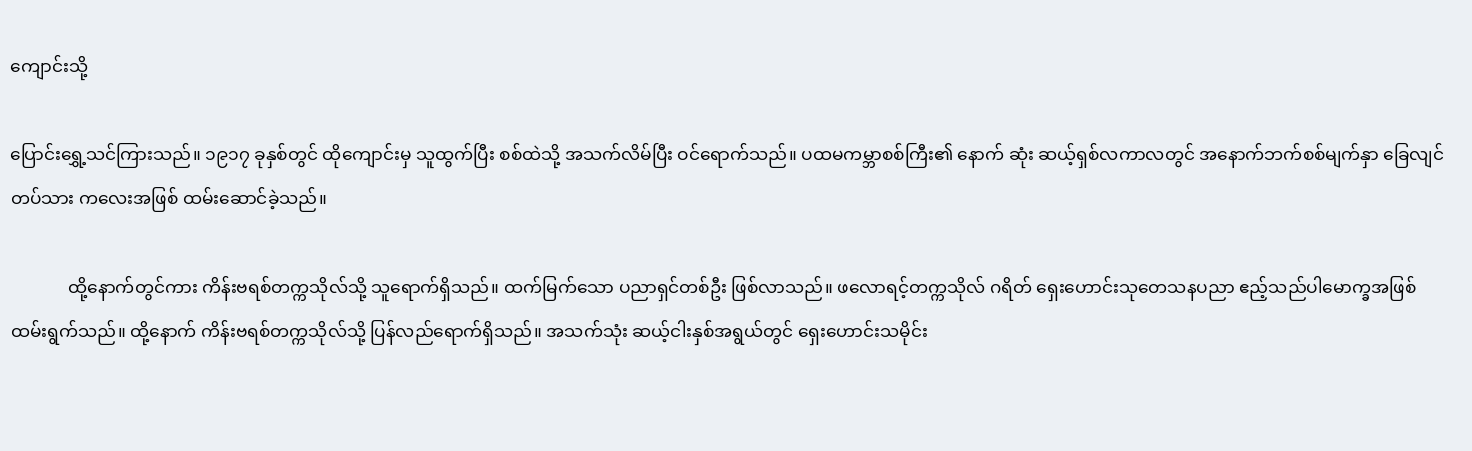ကျောင်းသို့

ပြောင်းရွှေ့သင်ကြားသည်။ ၁၉၁၇ ခုနှစ်တွင် ထိုကျောင်းမှ သူထွက်ပြီး စစ်ထဲသို့ အသက်လိမ်ပြီး ဝင်ရောက်သည်။ ပထမကမ္ဘာစစ်ကြီး၏ နောက် ဆုံး ဆယ့်ရှစ်လကာလတွင် အနောက်ဘက်စစ်မျက်နှာ ခြေလျင်တပ်သား ကလေးအဖြစ် ထမ်းဆောင်ခဲ့သည်။

             ထို့နောက်တွင်ကား ကိန်းဗရစ်တက္ကသိုလ်သို့ သူရောက်ရှိသည်။ ထက်မြက်သော ပညာရှင်တစ်ဦး ဖြစ်လာသည်။ ဖလောရင့်တက္ကသိုလ် ဂရိတ် ရှေးဟောင်းသုတေသနပညာ ဧည့်သည်ပါမောက္ခအဖြစ် ထမ်းရွက်သည်။ ထို့နောက် ကိန်းဗရစ်တက္ကသိုလ်သို့ ပြန်လည်ရောက်ရှိသည်။ အသက်သုံး ဆယ့်ငါးနှစ်အရွယ်တွင် ရှေးဟောင်းသမိုင်း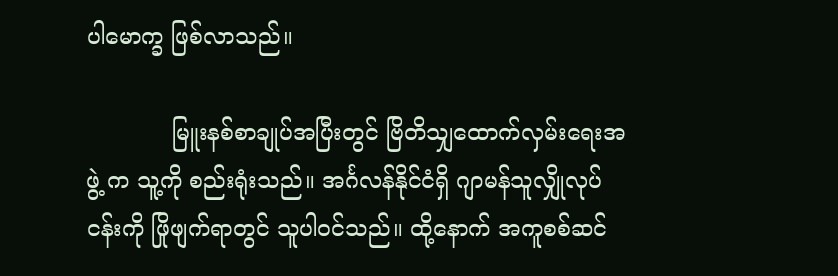ပါမောက္ခ ဖြစ်လာသည်။

            မြူးနစ်စာချုပ်အပြီးတွင် ဗြိတိသျှထောက်လှမ်းရေးအဖွဲ့ က သူ့ကို စည်းရုံးသည်။ အင်္ဂလန်နိုင်ငံရှိ ဂျာမန်သူလျှိုလုပ်ငန်းကို ဖြိုဖျက်ရာတွင် သူပါဝင်သည်။ ထို့နောက် အကူစစ်ဆင်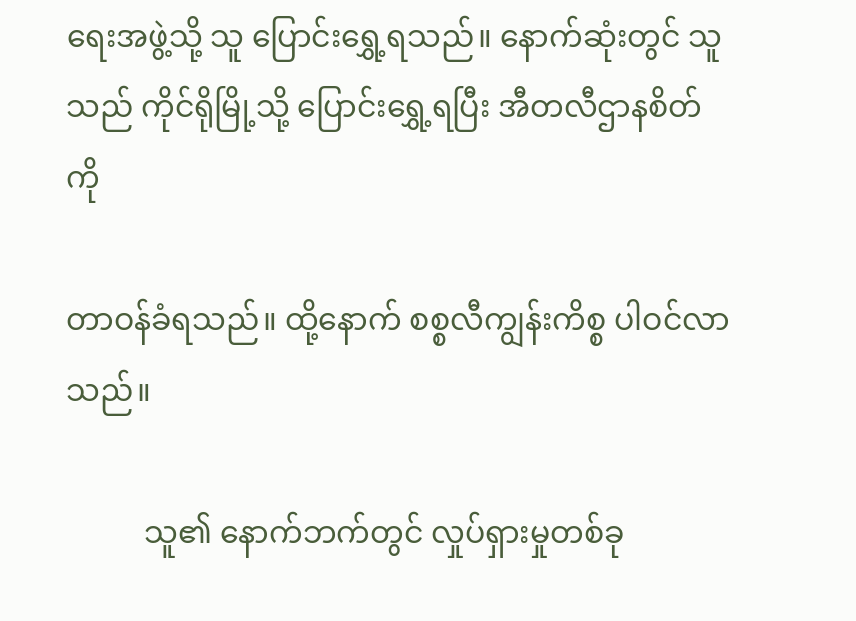ရေးအဖွဲ့သို့ သူ ပြောင်းရွှေ့ရသည်။ နောက်ဆုံးတွင် သူသည် ကိုင်ရိုမြို့သို့ ပြောင်းရွှေ့ရပြီး အီတလီဌာနစိတ်ကို

တာဝန်ခံရသည်။ ထို့နောက် စစ္စလီကျွန်းကိစ္စ ပါဝင်လာသည်။

          သူ၏ နောက်ဘက်တွင် လှုပ်ရှားမှုတစ်ခု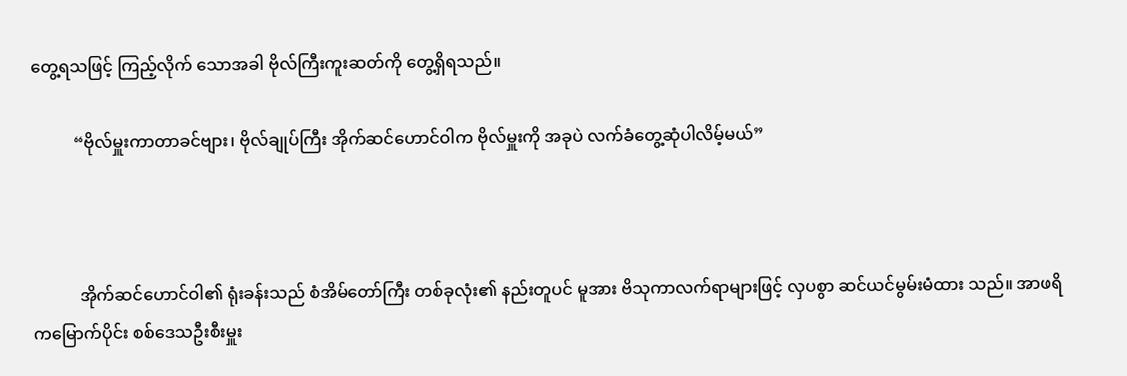တွေ့ရသဖြင့် ကြည့်လိုက် သောအခါ ဗိုလ်ကြီးကူးဆတ်ကို တွေ့ရှိရသည်။

          “ဗိုလ်မှူးကာတာခင်ဗျား၊ ဗိုလ်ချုပ်ကြီး အိုက်ဆင်ဟောင်ဝါက ဗိုလ်မှူးကို အခုပဲ လက်ခံတွေ့ဆုံပါလိမ့်မယ်”



           အိုက်ဆင်ဟောင်ဝါ၏ ရုံးခန်းသည် စံအိမ်တော်ကြီး တစ်ခုလုံး၏ နည်းတူပင် မူအား ဗိသုကာလက်ရာများဖြင့် လှပစွာ ဆင်ယင်မွမ်းမံထား သည်။ အာဖရိကမြောက်ပိုင်း စစ်ဒေသဦးစီးမှူး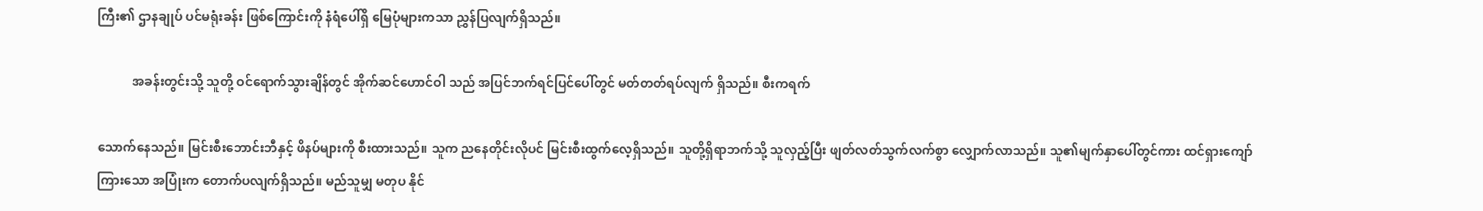ကြီး၏ ဌာနချုပ် ပင်မရုံးခန်း ဖြစ်ကြောင်းကို နံရံပေါ်ရှိ မြေပုံများကသာ ညွှန်ပြလျက်ရှိသည်။

           အခန်းတွင်းသို့ သူတို့ ဝင်ရောက်သွားချိန်တွင် အိုက်ဆင်ဟောင်ဝါ သည် အပြင်ဘက်ရင်ပြင်ပေါ်တွင် မတ်တတ်ရပ်လျက် ရှိသည်။ စီးကရက်

သောက်နေသည်။ မြင်းစီးဘောင်းဘီနှင့် ဖိနပ်များကို စီးထားသည်။ သူက ညနေတိုင်းလိုပင် မြင်းစီးထွက်လေ့ရှိသည်။ သူတို့ရှိရာဘက်သို့ သူလှည့်ပြီး ဖျတ်လတ်သွက်လက်စွာ လျှောက်လာသည်။ သူ၏မျက်နှာပေါ်တွင်ကား ထင်ရှားကျော်ကြားသော အပြုံးက တောက်ပလျက်ရှိသည်။ မည်သူမျှ မတုပ နိုင်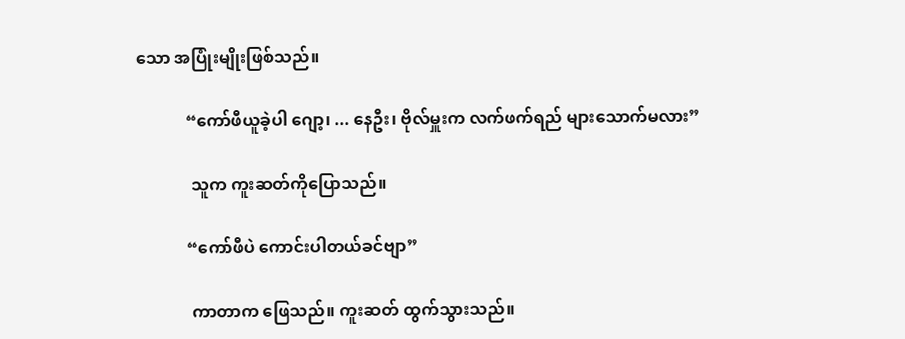သော အပြုံးမျိုးဖြစ်သည်။

            “ကော်ဖီယူခဲ့ပါ ဂျော့၊ ... နေဦး၊ ဗိုလ်မှူးက လက်ဖက်ရည် များသောက်မလား”

             သူက ကူးဆတ်ကိုပြောသည်။

            “ကော်ဖီပဲ ကောင်းပါတယ်ခင်ဗျာ”

             ကာတာက ဖြေသည်။ ကူးဆတ် ထွက်သွားသည်။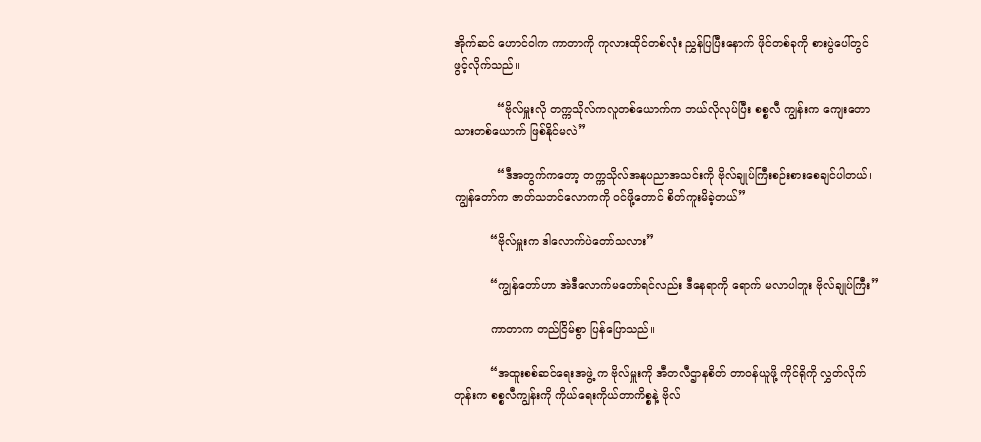အိုက်ဆင် ဟောင်ဝါက ကာတာကို ကုလားထိုင်တစ်လုံး ညွှန်ပြပြီးနောက် ဖိုင်တစ်ခုကို စားပွဲပေါ်တွင် ဖွင့်လိုက်သည်။

            “ဗိုလ်မှူးလို တက္ကသိုလ်ကလူတစ်ယောက်က ဘယ်လိုလုပ်ပြီး စစ္စလီ ကျွန်းက ကျေးတောသားတစ်ယောက် ဖြစ်နိုင်မလဲ”

            “ဒီအတွက်ကတော့ တက္ကသိုလ်အနုပညာအသင်းကို ဗိုလ်ချုပ်ကြီးစဉ်းစားစေချင်ပါတယ်၊ ကျွန်တော်က ဇာတ်သဘင်လောကကို ဝင်ဖို့တောင် စိတ်ကူးမိခဲ့တယ်”

          “ဗိုလ်မှူးက ဒါလောက်ပဲတော်သလား”

          “ကျွန်တော်ဟာ အဲဒီလောက်မတော်ရင်လည်း ဒီနေရာကို ရောက် မလာပါဘူး ဗိုလ်ချုပ်ကြီး”

          ကာတာက တည်ငြိမ်စွာ ပြန်ပြောသည်။

          “အထူးစစ်ဆင်ရေးအဖွဲ့ က ဗိုလ်မှူးကို အီတလီဌာနစိတ် တာဝန်ယူဖို့ ကိုင်ရိုကို လွှတ်လိုက်တုန်းက စစ္စလီကျွန်းကို ကိုယ်ရေးကိုယ်တာကိစ္စနဲ့ ဗိုလ်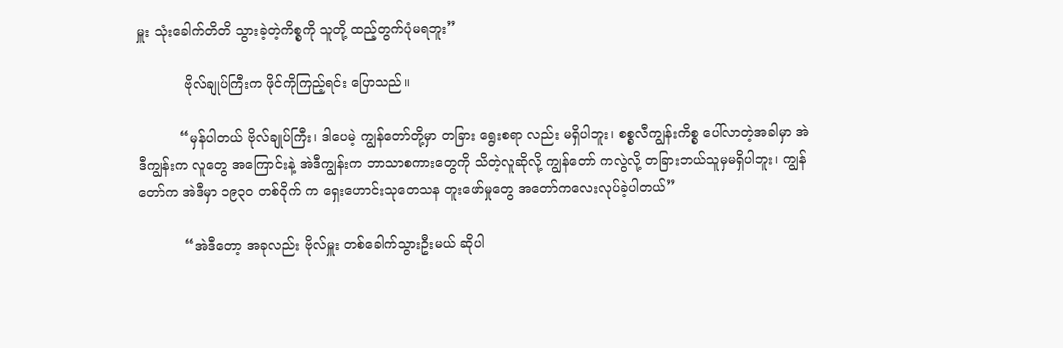မှူး သုံးခေါက်တိတိ သွားခဲ့တဲ့ကိစ္စကို သူတို့ ထည့်တွက်ပုံမရဘူး”

           ဗိုလ်ချုပ်ကြီးက ဖိုင်ကိုကြည့်ရင်း ပြောသည်။

          “မှန်ပါတယ် ဗိုလ်ချုပ်ကြီး၊ ဒါပေမဲ့ ကျွန်တော်တို့မှာ တခြား ရွေးစရာ လည်း မရှိပါဘူး၊ စစ္စလီကျွန်းကိစ္စ ပေါ်လာတဲ့အခါမှာ အဲဒီကျွန်းက လူတွေ အကြောင်းနဲ့ အဲဒီကျွန်းက ဘာသာစကားတွေကို သိတဲ့လူဆိုလို့ ကျွန်တော် ကလွဲလို့ တခြားဘယ်သူမှမရှိပါဘူး၊ ကျွန်တော်က အဲဒီမှာ ၁၉၃၀ တစ်ဝိုက် က ရှေးဟောင်းသုတေသန တူးဖော်မှုတွေ အတော်ကလေးလုပ်ခဲ့ပါတယ်”

           “အဲဒီတော့ အခုလည်း ဗိုလ်မှူး တစ်ခေါက်သွားဦးမယ် ဆိုပါ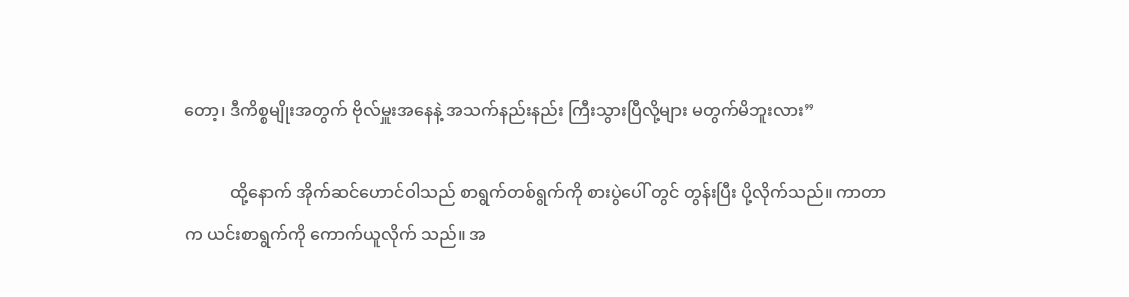တော့၊ ဒီကိစ္စမျိုးအတွက် ဗိုလ်မှူးအနေနဲ့ အသက်နည်းနည်း ကြီးသွားပြီလို့များ မတွက်မိဘူးလား”

           ထို့နောက် အိုက်ဆင်ဟောင်ဝါသည် စာရွက်တစ်ရွက်ကို စားပွဲပေါ် တွင် တွန်းပြီး ပို့လိုက်သည်။ ကာတာက ယင်းစာရွက်ကို ကောက်ယူလိုက် သည်။ အ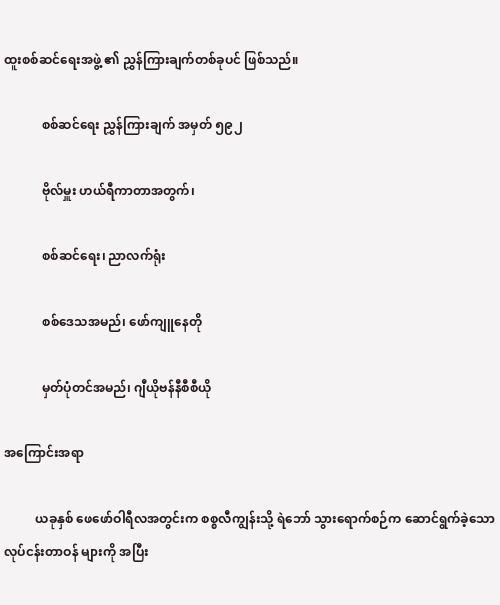ထူးစစ်ဆင်ရေးအဖွဲ့ ၏ ညွှန်ကြားချက်တစ်ခုပင် ဖြစ်သည်။

            စစ်ဆင်ရေး ညွှန်ကြားချက် အမှတ် ၅၉၂

            ဗိုလ်မှူး ဟယ်ရီကာတာအတွက်၊

            စစ်ဆင်ရေး၊ ညာလက်ရုံး

            စစ်ဒေသအမည်၊ ဖော်ကျူနေတို

            မှတ်ပုံတင်အမည်၊ ဂျီယိုဗန်နီစီစီယို

အကြောင်းအရာ

          ယခုနှစ် ဖေဖော်ဝါရီလအတွင်းက စစ္စလီကျွန်းသို့ ရဲဘော် သွားရောက်စဉ်က ဆောင်ရွက်ခဲ့သော လုပ်ငန်းတာဝန် များကို အပြီး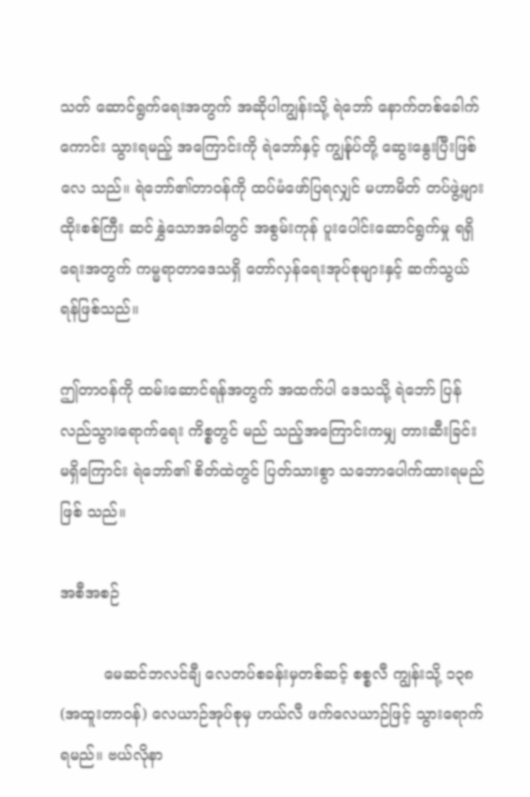သတ် ဆောင်ရွက်ရေးအတွက် အဆိုပါကျွန်းသို့ ရဲဘော် နောက်တစ်ခေါက် ကောင်း သွားရမည့် အကြောင်းကို ရဲဘော်နှင့် ကျွန်ုပ်တို့ ဆွေးနွေးပြီးဖြစ်လေ သည်။ ရဲဘော်၏တာဝန်ကို ထပ်မံဖော်ပြရလျှင် မဟာမိတ် တပ်ဖွဲ့များ ထိုးစစ်ကြီး ဆင်နွှဲသောအခါတွင် အစွမ်းကုန် ပူးပေါင်းဆောင်ရွက်မှု ရရှိရေးအတွက် ကမ္မရာတာဒေသရှိ တော်လှန်ရေးအုပ်စုများနှင့် ဆက်သွယ်ရန်ဖြစ်သည်။

ဤတာဝန်ကို ထမ်းဆောင်ရန်အတွက် အထက်ပါ ဒေသသို့ ရဲဘော် ပြန်လည်သွားရောက်ရေး ကိစ္စတွင် မည် သည့်အကြောင်းကမျှ တားဆီးခြင်း မရှိကြောင်း ရဲဘော်၏ စိတ်ထဲတွင် ပြတ်သားစွာ သဘောပေါက်ထားရမည် ဖြစ် သည်။

အစီအစဉ်

         မေဆင်ဘလင်ချီ လေတပ်စခန်းမှတစ်ဆင့် စစ္စလီ ကျွန်းသို့ ၁၃၈ (အထူးတာဝန်) လေယာဉ်အုပ်စုမှ ဟယ်လီ ဖက်လေယာဉ်ဖြင့် သွားရောက်ရမည်။ ဗယ်လိုနာ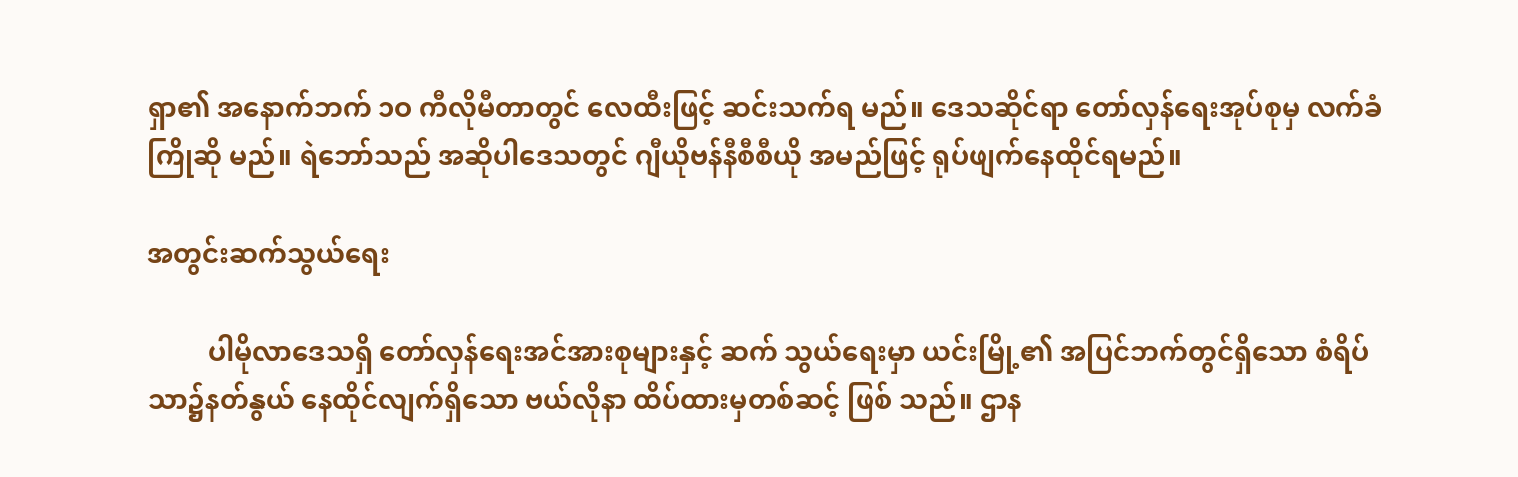ရှာ၏ အနောက်ဘက် ၁ဝ ကီလိုမီတာတွင် လေထီးဖြင့် ဆင်းသက်ရ မည်။ ဒေသဆိုင်ရာ တော်လှန်ရေးအုပ်စုမှ လက်ခံကြိုဆို မည်။ ရဲဘော်သည် အဆိုပါဒေသတွင် ဂျီယိုဗန်နီစီစီယို အမည်ဖြင့် ရုပ်ဖျက်နေထိုင်ရမည်။

အတွင်းဆက်သွယ်ရေး

         ပါမိုလာဒေသရှိ တော်လှန်ရေးအင်အားစုများနှင့် ဆက် သွယ်ရေးမှာ ယင်းမြို့၏ အပြင်ဘက်တွင်ရှိသော စံရိပ်သာ၌နတ်နွယ် နေထိုင်လျက်ရှိသော ဗယ်လိုနာ ထိပ်ထားမှတစ်ဆင့် ဖြစ် သည်။ ဌာန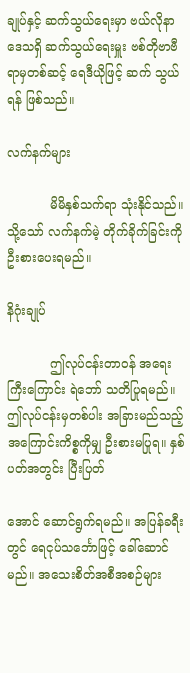ချုပ်နှင့် ဆက်သွယ်ရေးမှာ ဗယ်လိုနာဒေသရှိ ဆက်သွယ်ရေးမှူး ဗစ်တိုဗာဗီရာမှတစ်ဆင့် ရေဒီယိုဖြင့် ဆက် သွယ်ရန် ဖြစ်သည်။

လက်နက်များ

           မိမိနှစ်သက်ရာ သုံးနိုင်သည်။ သို့သော် လက်နက်မဲ့ တိုက်ခိုက်ခြင်းကို ဦးစားပေးရမည်။

နိဂုံးချုပ်

           ဤလုပ်ငန်းတာဝန် အရေးကြီးကြောင်း ရဲဘော် သတိပြုရမည်။ ဤလုပ်ငန်းမှတစ်ပါး အခြားမည်သည့် အကြောင်းကိစ္စကိုမျှ ဦးစားမပြုရ။ နှစ်ပတ်အတွင်း ပြီးပြတ်

အောင် ဆောင်ရွက်ရမည်။ အပြန်ခရီးတွင် ရေငုပ်သင်္ဘောဖြင့် ခေါ်ဆောင်မည်။ အသေးစိတ်အစီအစဉ်များ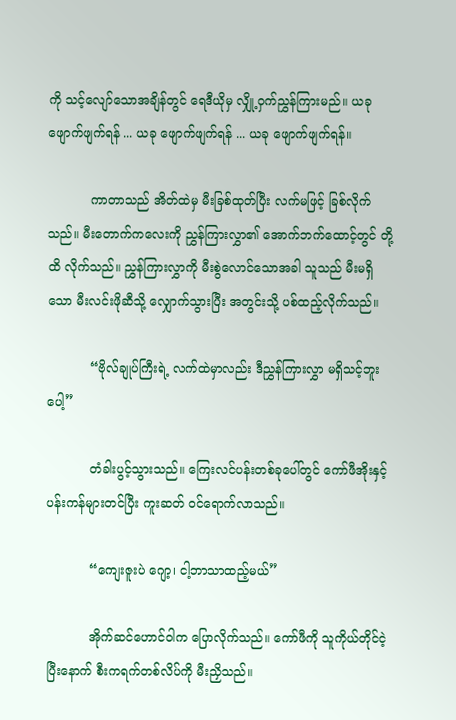ကို သင့်လျော်သောအချိန်တွင် ရေဒီယိုမှ လျှို့ဝှက်ညွှန်ကြားမည်။ ယခု ဖျောက်ဖျက်ရန် ... ယခု ဖျောက်ဖျက်ရန် ... ယခု ဖျောက်ဖျက်ရန်။

           ကာတာသည် အိတ်ထဲမှ မီးခြစ်ထုတ်ပြီး လက်မဖြင့် ခြစ်လိုက်သည်။ မီးတောက်ကလေးကို ညွှန်ကြားလွှာ၏ အောက်ဘက်ထောင့်တွင် တို့ထိ လိုက်သည်။ ညွှန်ကြားလွှာကို မီးစွဲလောင်သောအခါ သူသည် မီးမရှိသော မီးလင်းဖိုဆီသို့ လျှောက်သွားပြီး အတွင်းသို့ ပစ်ထည့်လိုက်သည်။

           “ဗိုလ်ချုပ်ကြီးရဲ့ လက်ထဲမှာလည်း ဒီညွှန်ကြားလွှာ မရှိသင့်ဘူးပေါ့”

           တံခါးပွင့်သွားသည်။ ကြေးလင်ပန်းတစ်ခုပေါ်တွင် ကော်ဖီအိုးနှင့် ပန်းကန်များတင်ပြီး ကူးဆတ် ဝင်ရောက်လာသည်။

           “ကျေးဇူးပဲ ဂျော့၊ ငါ့ဘာသာထည့်မယ်”

           အိုက်ဆင်ဟောင်ဝါက ပြောလိုက်သည်။ ကော်ဖီကို သူကိုယ်တိုင်ငဲ့ပြီးနောက် စီးကရက်တစ်လိပ်ကို မီးညှိသည်။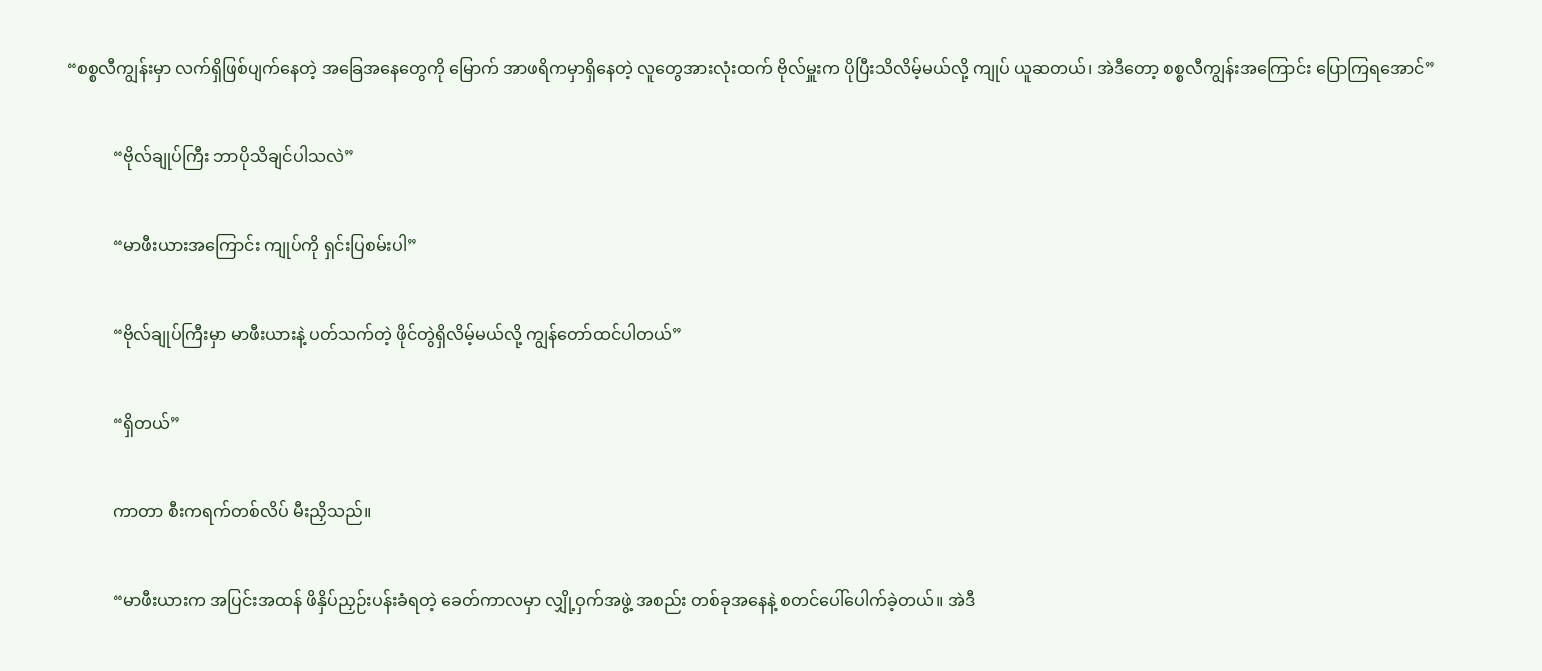“စစ္စလီကျွန်းမှာ လက်ရှိဖြစ်ပျက်နေတဲ့ အခြေအနေတွေကို မြောက် အာဖရိကမှာရှိနေတဲ့ လူတွေအားလုံးထက် ဗိုလ်မှူးက ပိုပြီးသိလိမ့်မယ်လို့ ကျုပ် ယူဆတယ်၊ အဲဒီတော့ စစ္စလီကျွန်းအကြောင်း ပြောကြရအောင်”

           “ဗိုလ်ချုပ်ကြီး ဘာပိုသိချင်ပါသလဲ”

           “မာဖီးယားအကြောင်း ကျုပ်ကို ရှင်းပြစမ်းပါ”

           “ဗိုလ်ချုပ်ကြီးမှာ မာဖီးယားနဲ့ ပတ်သက်တဲ့ ဖိုင်တွဲရှိလိမ့်မယ်လို့ ကျွန်တော်ထင်ပါတယ်”

           “ရှိတယ်”

           ကာတာ စီးကရက်တစ်လိပ် မီးညှိသည်။

           “မာဖီးယားက အပြင်းအထန် ဖိနှိပ်ညှဉ်းပန်းခံရတဲ့ ခေတ်ကာလမှာ လျှို့ဝှက်အဖွဲ့ အစည်း တစ်ခုအနေနဲ့ စတင်ပေါ်ပေါက်ခဲ့တယ်။ အဲဒီ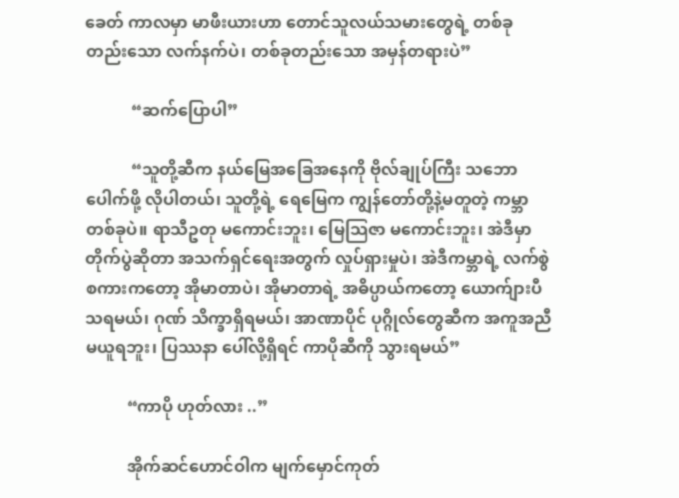ခေတ် ကာလမှာ မာဖီးယားဟာ တောင်သူလယ်သမားတွေရဲ့ တစ်ခုတည်းသော လက်နက်ပဲ၊ တစ်ခုတည်းသော အမှန်တရားပဲ”

           “ဆက်ပြောပါ”

           “သူတို့ဆီက နယ်မြေအခြေအနေကို ဗိုလ်ချုပ်ကြီး သဘောပေါက်ဖို့ လိုပါတယ်၊ သူတို့ရဲ့ ရေမြေက ကျွန်တော်တို့နဲ့မတူတဲ့ ကမ္ဘာတစ်ခုပဲ။ ရာသီဥတု မကောင်းဘူး၊ မြေသြဇာ မကောင်းဘူး၊ အဲဒီမှာတိုက်ပွဲဆိုတာ အသက်ရှင်ရေးအတွက် လှုပ်ရှားမှုပဲ၊ အဲဒီကမ္ဘာရဲ့ လက်စွဲစကားကတော့ အိုမာတာပဲ၊ အိုမာတာရဲ့ အဓိပ္ပာယ်ကတော့ ယောက်ျားပီသရမယ်၊ ဂုဏ် သိက္ခာရှိရမယ်၊ အာဏာပိုင် ပုဂ္ဂိုလ်တွေဆီက အကူအညီမယူရဘူး၊ ပြဿနာ ပေါ်လို့ရှိရင် ကာပိုဆီကို သွားရမယ်”

          “ကာပို ဟုတ်လား ..”

          အိုက်ဆင်ဟောင်ဝါက မျက်မှောင်ကုတ်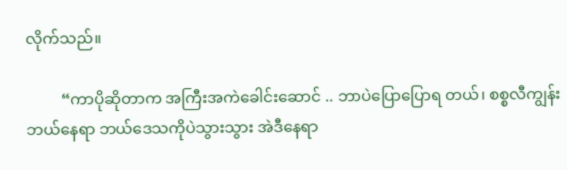လိုက်သည်။

         “ကာပိုဆိုတာက အကြီးအကဲခေါင်းဆောင် .. ဘာပဲပြောပြောရ တယ်၊ စစ္စလီကျွန်း ဘယ်နေရာ ဘယ်ဒေသကိုပဲသွားသွား အဲဒီနေရာ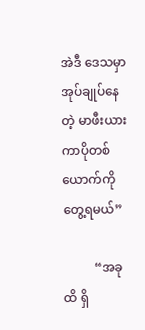အဲဒီ ဒေသမှာ အုပ်ချုပ်နေတဲ့ မာဖီးယား ကာပိုတစ်ယောက်ကို တွေ့ရမယ်”

          “အခုထိ ရှိ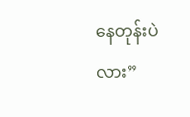နေတုန်းပဲလား”